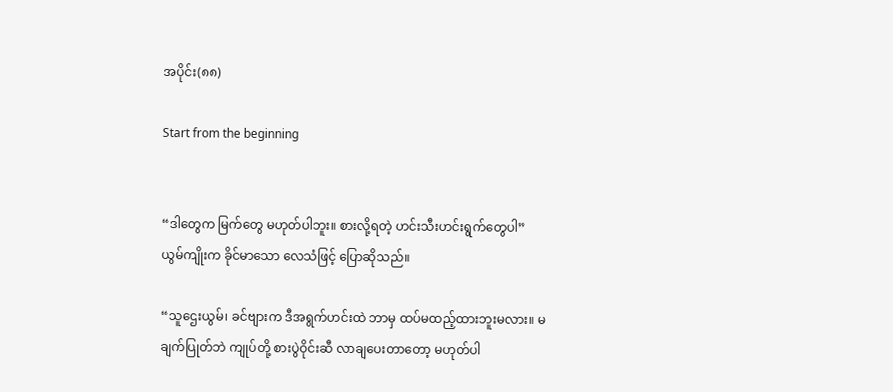အပိုင်း(၈၈)

Start from the beginning


“ဒါတွေက မြက်တွေ မဟုတ်ပါဘူး။ စားလို့ရတဲ့ ဟင်းသီးဟင်းရွက်တွေပါ” ယွမ်ကျိုးက ခိုင်မာသော လေသံဖြင့် ပြောဆိုသည်။

“သူဌေးယွမ်၊ ခင်ဗျားက ဒီအရွက်ဟင်းထဲ ဘာမှ ထပ်မထည့်ထားဘူးမလား။ မချက်ပြုတ်ဘဲ ကျုပ်တို့ စားပွဲဝိုင်းဆီ လာချပေးတာတော့ မဟုတ်ပါ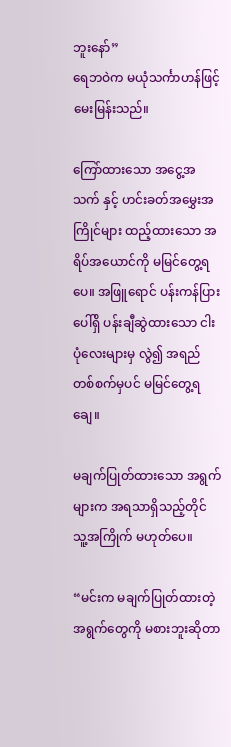ဘူးနော်”
ရေဘဝဲက မယုံသင်္ကာဟန်ဖြင့် မေးမြန်းသည်။

ကြော်ထားသော အငွေ့အသက် နှင့် ဟင်းခတ်အမွှေးအကြိုင်များ ထည့်ထားသော အရိပ်အယောင်ကို မမြင်တွေ့ရပေ။ အဖြူရောင် ပန်းကန်ပြားပေါ်ရှိ ပန်းချီဆွဲထားသော ငါးပုံလေးများမှ လွဲ၍ အရည်တစ်စက်မှပင် မမြင်တွေ့ရချေ။

မချက်ပြုတ်ထားသော အရွက်များက အရသာရှိသည့်တိုင် သူ့အကြိုက် မဟုတ်ပေ။

“မင်းက မချက်ပြုတ်ထားတဲ့ အရွက်တွေကို မစားဘူးဆိုတာ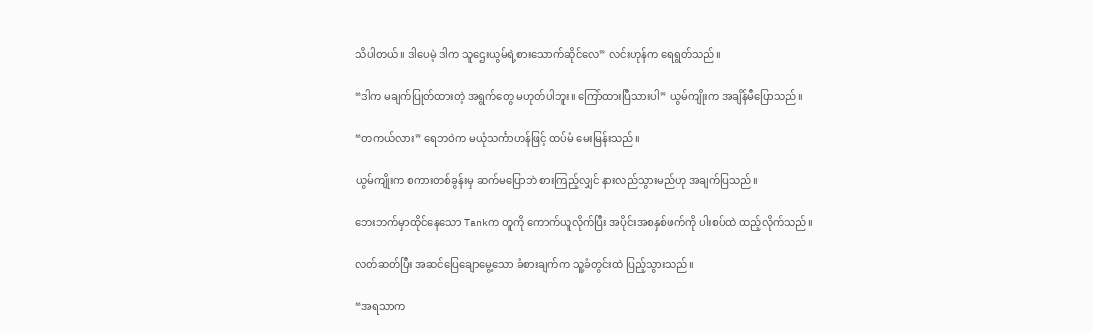သိပါတယ်။ ဒါပေမဲ့ ဒါက သူဌေးယွမ်ရဲ့စားသောက်ဆိုင်လေ” လင်းဟုန်က ရေရွတ်သည်။

“ဒါက မချက်ပြုတ်ထားတဲ့ အရွက်တွေ မဟုတ်ပါဘူး။ ကြော်ထားပြီသားပါ” ယွမ်ကျိုးက အချိန်မီပြောသည်။

“တကယ်လား” ရေဘဝဲက မယုံသင်္ကာဟန်ဖြင့် ထပ်မံ မေးမြန်းသည်။

ယွမ်ကျိုးက စကားတစ်ခွန်းမှ ဆက်မပြောဘဲ စားကြည့်လျှင် နားလည်သွားမည်ဟု အချက်ပြသည်။

ဘေးဘက်မှာထိုင်နေသော Tankက တူကို ကောက်ယူလိုက်ပြီး အပိုင်းအစနှစ်ဖက်ကို ပါးစပ်ထဲ ထည့်လိုက်သည်။

လတ်ဆတ်ပြီး အဆင်ပြေချောမွေ့သော ခံစားချက်က သူ့ခံတွင်းထဲ ပြည့်သွားသည်။

“အရသာက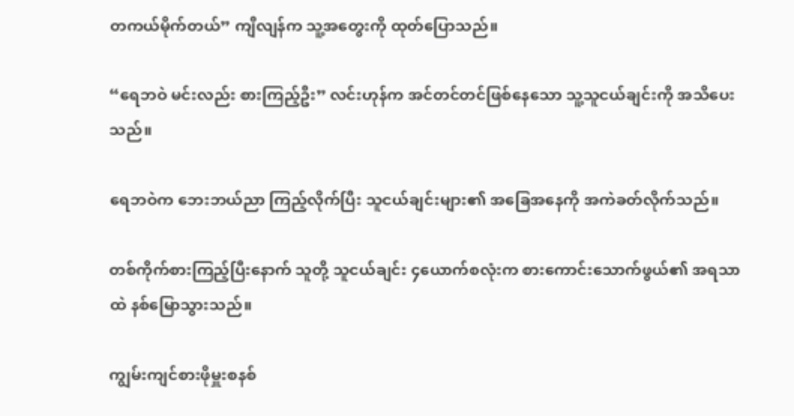တကယ်မိုက်တယ်” ကျီလျန်က သူ့အတွေးကို ထုတ်ပြောသည်။

“ရေဘဝဲ မင်းလည်း စားကြည့်ဦး” လင်းဟုန်က အင်တင်တင်ဖြစ်နေသော သူ့သူငယ်ချင်းကို အသိပေးသည်။

ရေဘဝဲက ဘေးဘယ်ညာ ကြည့်လိုက်ပြီး သူငယ်ချင်းများ၏ အခြေအနေကို အကဲခတ်လိုက်သည်။

တစ်ကိုက်စားကြည့်ပြီးနောက် သူတို့ သူငယ်ချင်း ၄ယောက်စလုံးက စားကောင်းသောက်ဖွယ်၏ အရသာထဲ နစ်မြောသွားသည်။

ကျွမ်းကျင်စားဖိုမှူးစနစ်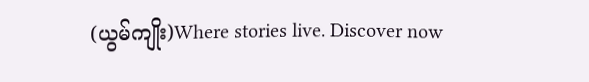(ယွမ်ကျိုး)Where stories live. Discover now